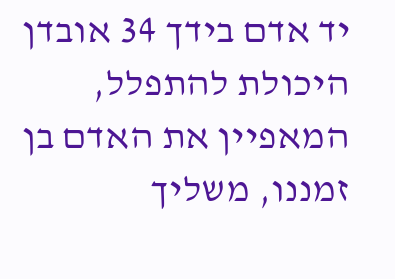יד אדם בידך 34 אובדן היכולת להתפלל, המאפיין את האדם בן זמננו, משליך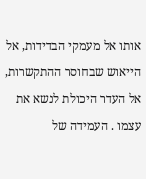אותו אל מעמקי הבדידות, אל הייאוש שבחוסר ההתקשרות, אל העדר היכולת לנשא את עצמו . העמידה של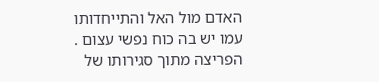האדם מול האל והתייחדותו עמו יש בה כוח נפשי עצום . הפריצה מתוך סגירותו של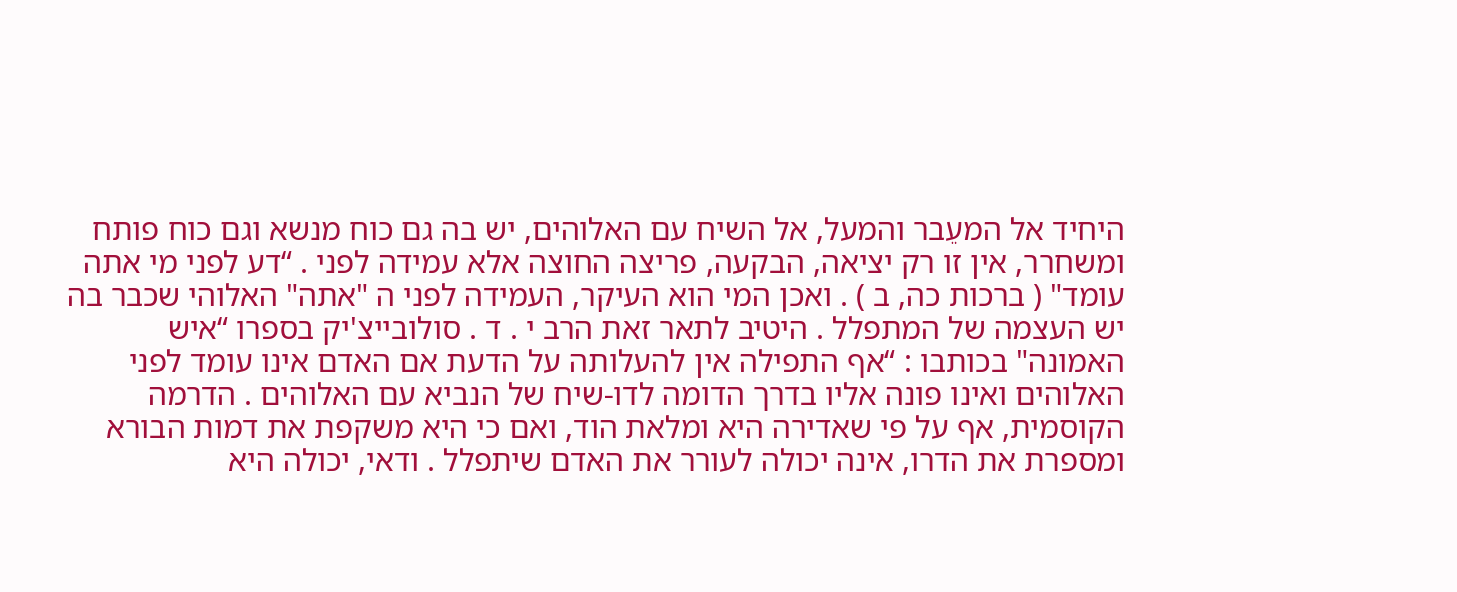היחיד אל המעֵבר והמעל, אל השיח עם האלוהים, יש בה גם כוח מנשא וגם כוח פותח ומשחרר, אין זו רק יציאה, הבקעה, פריצה החוצה אלא עמידה לפני . “דע לפני מי אתה עומד" ( ברכות כה, ב ) . ואכן המי הוא העיקר, העמידה לפני ה "אתה" האלוהי שכבר בה יש העצמה של המתפלל . היטיב לתאר זאת הרב י . ד . סולובייצ'יק בספרו “איש האמונה" בכותבו : “אף התפילה אין להעלותה על הדעת אם האדם אינו עומד לפני האלוהים ואינו פונה אליו בדרך הדומה לדו-שיח של הנביא עם האלוהים . הדרמה הקוסמית, אף על פי שאדירה היא ומלאת הוד, ואם כי היא משקפת את דמות הבורא ומספרת את הדרו, אינה יכולה לעורר את האדם שיתפלל . ודאי, יכולה היא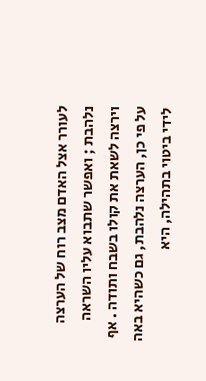לעורר אצל האדם מצב רוח של הערצה נלהבת ; ואפשר שתבוא עליו השראה וירצה לשאת את קולו בשבח ותודה . אף על פי כן, הערצה נלהבת, גם כשהיא באה לידי ביטוי בתהילה, היא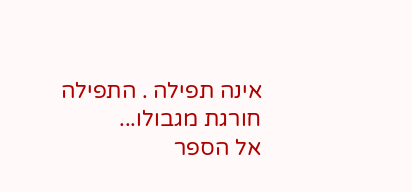אינה תפילה . התפילה חורגת מגבולו...
אל הספר